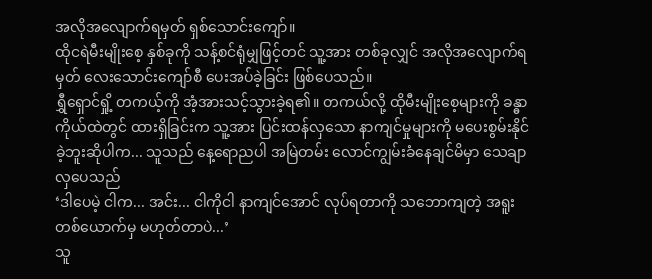အလိုအလျောက်ရမှတ် ရှစ်သောင်းကျော်။
ထိုငရဲမီးမျိုးစေ့ နှစ်ခုကို သန့်စင်ရုံမျှဖြင့်တင် သူ့အား တစ်ခုလျှင် အလိုအလျောက်ရမှတ် လေးသောင်းကျော်စီ ပေးအပ်ခဲ့ခြင်း ဖြစ်ပေသည်။
ရွှီရှောင်ရှို့ တကယ့်ကို အံ့အားသင့်သွားခဲ့ရ၏။ တကယ်လို့ ထိုမီးမျိုးစေ့များကို ခန္ဓာကိုယ်ထဲတွင် ထားရှိခြင်းက သူ့အား ပြင်းထန်လှသော နာကျင်မှုများကို မပေးစွမ်းနိုင်ခဲ့ဘူးဆိုပါက... သူသည် နေ့ရောညပါ အမြဲတမ်း လောင်ကျွမ်းခံနေချင်မိမှာ သေချာလှပေသည်
‘ဒါပေမဲ့ ငါက... အင်း... ငါကိုငါ နာကျင်အောင် လုပ်ရတာကို သဘောကျတဲ့ အရူးတစ်ယောက်မှ မဟုတ်တာပဲ...’
သူ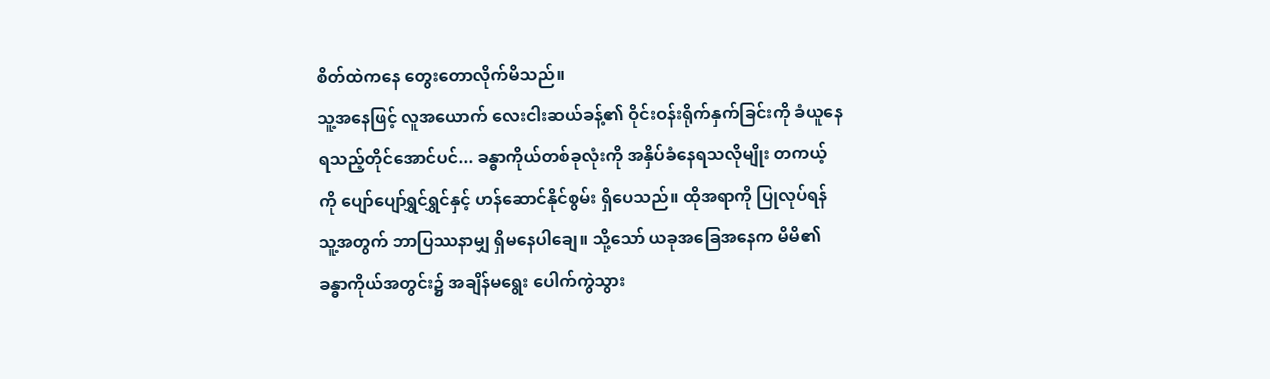စိတ်ထဲကနေ တွေးတောလိုက်မိသည်။
သူ့အနေဖြင့် လူအယောက် လေးငါးဆယ်ခန့်၏ ဝိုင်းဝန်းရိုက်နှက်ခြင်းကို ခံယူနေရသည့်တိုင်အောင်ပင်... ခန္ဓာကိုယ်တစ်ခုလုံးကို အနှိပ်ခံနေရသလိုမျိုး တကယ့်ကို ပျော်ပျော်ရွှင်ရွှင်နှင့် ဟန်ဆောင်နိုင်စွမ်း ရှိပေသည်။ ထိုအရာကို ပြုလုပ်ရန် သူ့အတွက် ဘာပြဿနာမျှ ရှိမနေပါချေ။ သို့သော် ယခုအခြေအနေက မိမိ၏ ခန္ဓာကိုယ်အတွင်း၌ အချိန်မရွေး ပေါက်ကွဲသွား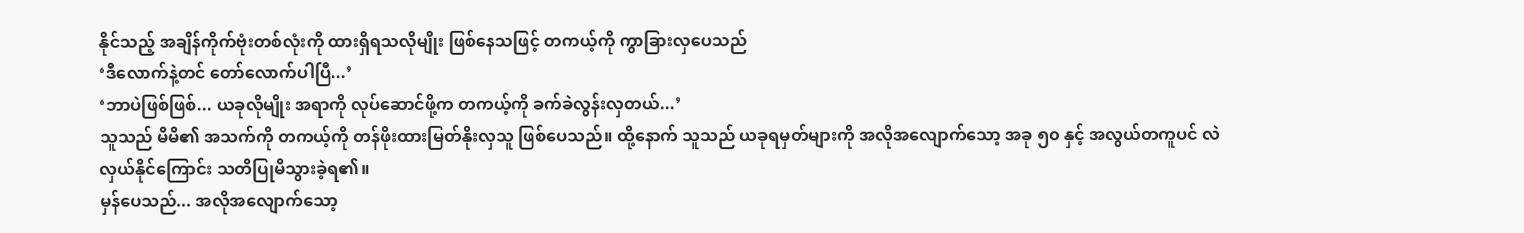နိုင်သည့် အချိန်ကိုက်ဗုံးတစ်လုံးကို ထားရှိရသလိုမျိုး ဖြစ်နေသဖြင့် တကယ့်ကို ကွာခြားလှပေသည်
‘ဒီလောက်နဲ့တင် တော်လောက်ပါပြီ...’
‘ဘာပဲဖြစ်ဖြစ်... ယခုလိုမျိုး အရာကို လုပ်ဆောင်ဖို့က တကယ့်ကို ခက်ခဲလွန်းလှတယ်...’
သူသည် မိမိ၏ အသက်ကို တကယ့်ကို တန်ဖိုးထားမြတ်နိုးလှသူ ဖြစ်ပေသည်။ ထို့နောက် သူသည် ယခုရမှတ်များကို အလိုအလျောက်သော့ အခု ၅၀ နှင့် အလွယ်တကူပင် လဲလှယ်နိုင်ကြောင်း သတိပြုမိသွားခဲ့ရ၏။
မှန်ပေသည်... အလိုအလျောက်သော့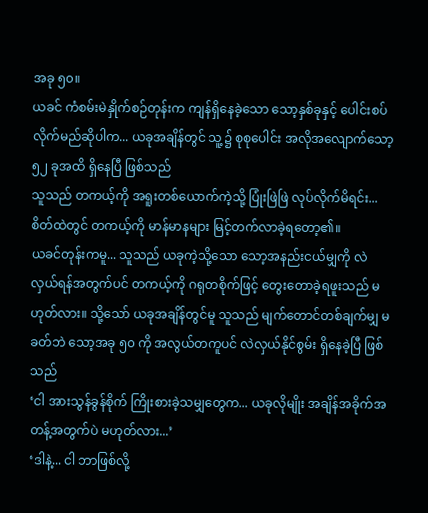အခု ၅၀။
ယခင် ကံစမ်းမဲနှိုက်စဉ်တုန်းက ကျန်ရှိနေခဲ့သော သော့နှစ်ခုနှင့် ပေါင်းစပ်လိုက်မည်ဆိုပါက... ယခုအချိန်တွင် သူ့၌ စုစုပေါင်း အလိုအလျောက်သော့ ၅၂ ခုအထိ ရှိနေပြီ ဖြစ်သည်
သူသည် တကယ့်ကို အရူးတစ်ယောက်ကဲ့သို့ ပြုံးဖြဲဖြဲ လုပ်လိုက်မိရင်း... စိတ်ထဲတွင် တကယ့်ကို မာန်မာနများ မြင့်တက်လာခဲ့ရတော့၏။
ယခင်တုန်းကမူ... သူသည် ယခုကဲ့သို့သော သော့အနည်းငယ်မျှကို လဲလှယ်ရန်အတွက်ပင် တကယ့်ကို ဂရုတစိုက်ဖြင့် တွေးတောခဲ့ရဖူးသည် မဟုတ်လား။ သို့သော် ယခုအချိန်တွင်မူ သူသည် မျက်တောင်တစ်ချက်မျှ မခတ်ဘဲ သော့အခု ၅၀ ကို အလွယ်တကူပင် လဲလှယ်နိုင်စွမ်း ရှိနေခဲ့ပြီ ဖြစ်သည်
‘ငါ အားသွန်ခွန်စိုက် ကြိုးစားခဲ့သမျှတွေက... ယခုလိုမျိုး အချိန်အခိုက်အတန့်အတွက်ပဲ မဟုတ်လား...’
‘ဒါနဲ့... ငါ ဘာဖြစ်လို့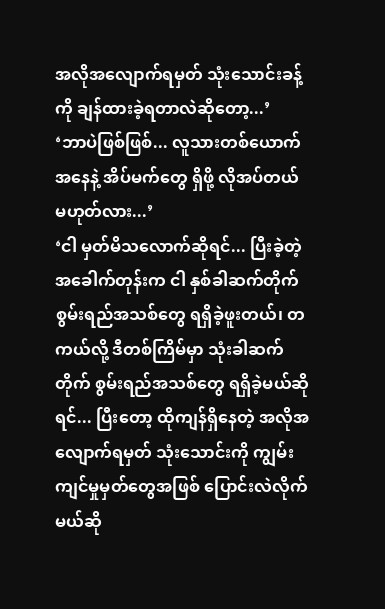အလိုအလျောက်ရမှတ် သုံးသောင်းခန့်ကို ချန်ထားခဲ့ရတာလဲဆိုတော့...’
‘ဘာပဲဖြစ်ဖြစ်... လူသားတစ်ယောက်အနေနဲ့ အိပ်မက်တွေ ရှိဖို့ လိုအပ်တယ် မဟုတ်လား...’
‘ငါ မှတ်မိသလောက်ဆိုရင်... ပြီးခဲ့တဲ့ အခေါက်တုန်းက ငါ နှစ်ခါဆက်တိုက် စွမ်းရည်အသစ်တွေ ရရှိခဲ့ဖူးတယ်၊ တကယ်လို့ ဒီတစ်ကြိမ်မှာ သုံးခါဆက်တိုက် စွမ်းရည်အသစ်တွေ ရရှိခဲ့မယ်ဆိုရင်... ပြီးတော့ ထိုကျန်ရှိနေတဲ့ အလိုအလျောက်ရမှတ် သုံးသောင်းကို ကျွမ်းကျင်မှုမှတ်တွေအဖြစ် ပြောင်းလဲလိုက်မယ်ဆို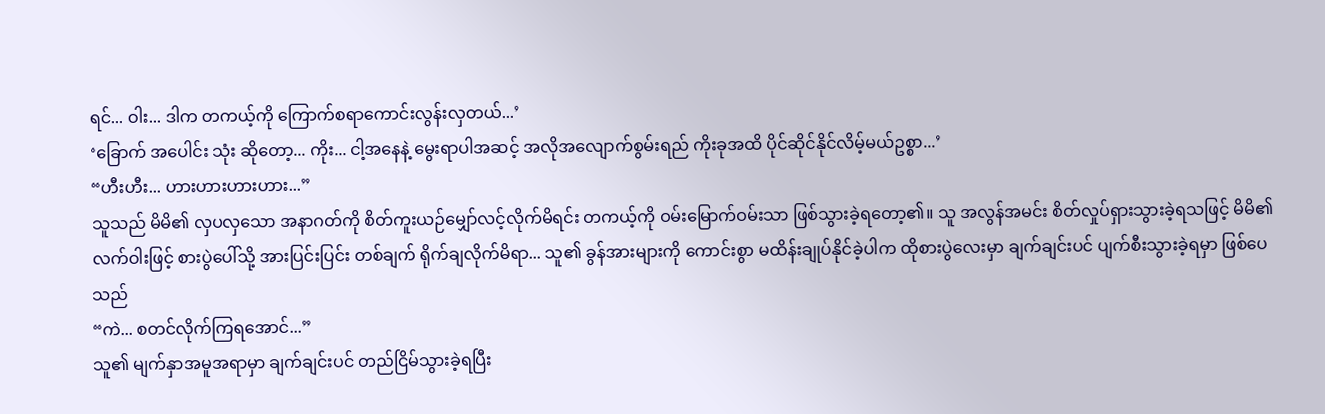ရင်... ဝါး... ဒါက တကယ့်ကို ကြောက်စရာကောင်းလွန်းလှတယ်...’
‘ခြောက် အပေါင်း သုံး ဆိုတော့... ကိုး... ငါ့အနေနဲ့ မွေးရာပါအဆင့် အလိုအလျောက်စွမ်းရည် ကိုးခုအထိ ပိုင်ဆိုင်နိုင်လိမ့်မယ်ဥစ္စာ...’
“ဟီးဟီး... ဟားဟားဟားဟား...”
သူသည် မိမိ၏ လှပလှသော အနာဂတ်ကို စိတ်ကူးယဉ်မျှော်လင့်လိုက်မိရင်း တကယ့်ကို ဝမ်းမြောက်ဝမ်းသာ ဖြစ်သွားခဲ့ရတော့၏။ သူ အလွန်အမင်း စိတ်လှုပ်ရှားသွားခဲ့ရသဖြင့် မိမိ၏ လက်ဝါးဖြင့် စားပွဲပေါ်သို့ အားပြင်းပြင်း တစ်ချက် ရိုက်ချလိုက်မိရာ... သူ၏ ခွန်အားများကို ကောင်းစွာ မထိန်းချုပ်နိုင်ခဲ့ပါက ထိုစားပွဲလေးမှာ ချက်ချင်းပင် ပျက်စီးသွားခဲ့ရမှာ ဖြစ်ပေသည်
“ကဲ... စတင်လိုက်ကြရအောင်...”
သူ၏ မျက်နှာအမူအရာမှာ ချက်ချင်းပင် တည်ငြိမ်သွားခဲ့ရပြီး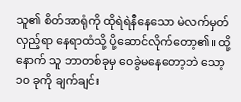သူ၏ စိတ်အာရုံကို ထိုရဲရဲနီနေသော မဲလက်မှတ်လှည့်ရာ နေရာထံသို့ ပို့ဆောင်လိုက်တော့၏။ ထို့နောက် သူ ဘာတစ်ခုမှ ဝေခွဲမနေတော့ဘဲ သော့ ၁၀ ခုကို ချက်ချင်း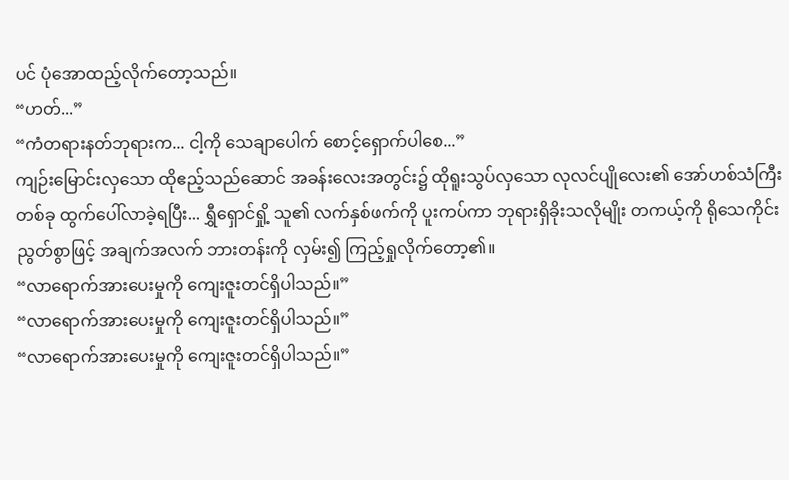ပင် ပုံအောထည့်လိုက်တော့သည်။
“ဟတ်...”
“ကံတရားနတ်ဘုရားက... ငါ့ကို သေချာပေါက် စောင့်ရှောက်ပါစေ...”
ကျဉ်းမြောင်းလှသော ထိုဧည့်သည်ဆောင် အခန်းလေးအတွင်း၌ ထိုရူးသွပ်လှသော လုလင်ပျိုလေး၏ အော်ဟစ်သံကြီးတစ်ခု ထွက်ပေါ်လာခဲ့ရပြီး... ရွှီရှောင်ရှို့ သူ၏ လက်နှစ်ဖက်ကို ပူးကပ်ကာ ဘုရားရှိခိုးသလိုမျိုး တကယ့်ကို ရိုသေကိုင်းညွတ်စွာဖြင့် အချက်အလက် ဘားတန်းကို လှမ်း၍ ကြည့်ရှုလိုက်တော့၏။
“လာရောက်အားပေးမှုကို ကျေးဇူးတင်ရှိပါသည်။”
“လာရောက်အားပေးမှုကို ကျေးဇူးတင်ရှိပါသည်။”
“လာရောက်အားပေးမှုကို ကျေးဇူးတင်ရှိပါသည်။”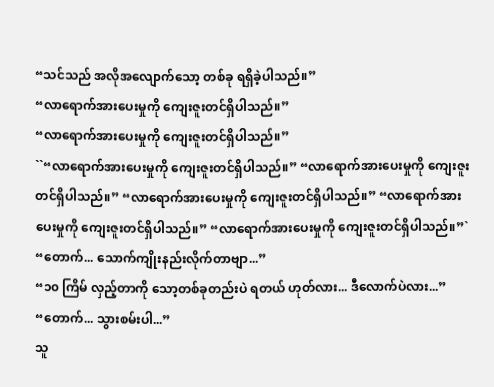“သင်သည် အလိုအလျောက်သော့ တစ်ခု ရရှိခဲ့ပါသည်။”
“လာရောက်အားပေးမှုကို ကျေးဇူးတင်ရှိပါသည်။”
“လာရောက်အားပေးမှုကို ကျေးဇူးတင်ရှိပါသည်။”
``“လာရောက်အားပေးမှုကို ကျေးဇူးတင်ရှိပါသည်။” “လာရောက်အားပေးမှုကို ကျေးဇူးတင်ရှိပါသည်။” “လာရောက်အားပေးမှုကို ကျေးဇူးတင်ရှိပါသည်။” “လာရောက်အားပေးမှုကို ကျေးဇူးတင်ရှိပါသည်။” “လာရောက်အားပေးမှုကို ကျေးဇူးတင်ရှိပါသည်။”`
“တောက်... သောက်ကျိုးနည်းလိုက်တာဗျာ...”
“၁၀ ကြိမ် လှည့်တာကို သော့တစ်ခုတည်းပဲ ရတယ် ဟုတ်လား... ဒီလောက်ပဲလား...”
“တောက်... သွားစမ်းပါ...”
သူ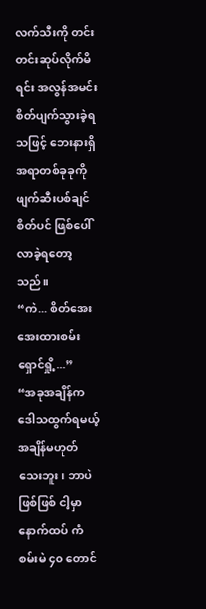လက်သီးကို တင်းတင်းဆုပ်လိုက်မိရင်း အလွန်အမင်း စိတ်ပျက်သွားခဲ့ရသဖြင့် ဘေးနားရှိ အရာတစ်ခုခုကို ဖျက်ဆီးပစ်ချင်စိတ်ပင် ဖြစ်ပေါ်လာခဲ့ရတော့သည်။
“ကဲ... စိတ်အေးအေးထားစမ်း ရှောင်ရှို့...”
“အခုအချိန်က ဒေါသထွက်ရမယ့် အချိန်မဟုတ်သေးဘူး၊ ဘာပဲဖြစ်ဖြစ် ငါ့မှာ နောက်ထပ် ကံစမ်းမဲ ၄၀ တောင်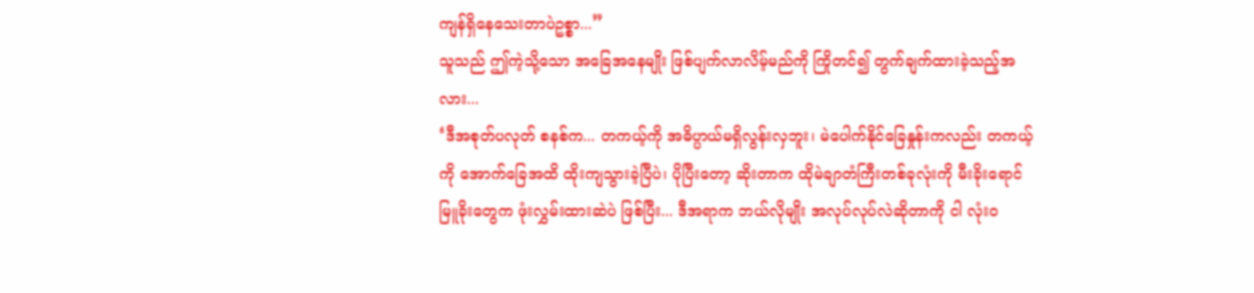ကျန်ရှိနေသေးတာပဲဥစ္စာ...”
သူသည် ဤကဲ့သို့သော အခြေအနေမျိုး ဖြစ်ပျက်လာလိမ့်မည်ကို ကြိုတင်၍ တွက်ချက်ထားခဲ့သည့်အလား...
‘ဒီအစုတ်ပလုတ် စနစ်က... တကယ့်ကို အဓိပ္ပာယ်မရှိလွန်းလှဘူး၊ မဲပေါက်နိုင်ခြေနှုန်းကလည်း တကယ့်ကို အောက်ခြေအထိ ထိုးကျသွားခဲ့ပြီပဲ၊ ပိုပြီးတော့ ဆိုးတာက ထိုမဲချာတံကြီးတစ်ခုလုံးကို မီးခိုးရောင် မြူခိုးတွေက ဖုံးလွှမ်းထားဆဲပဲ ဖြစ်ပြီး... ဒီအရာက ဘယ်လိုမျိုး အလုပ်လုပ်လဲဆိုတာကို ငါ လုံးဝ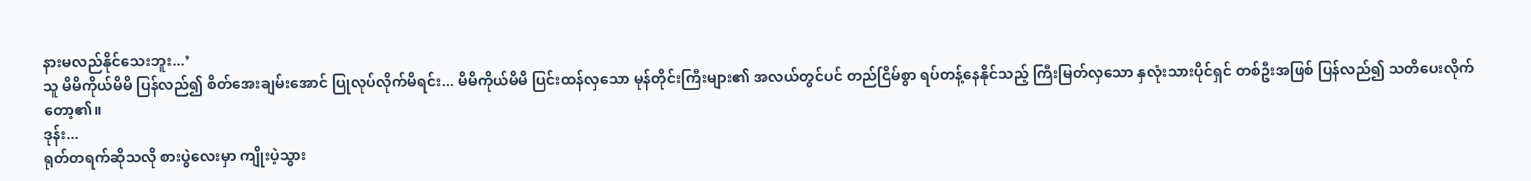နားမလည်နိုင်သေးဘူး...’
သူ မိမိကိုယ်မိမိ ပြန်လည်၍ စိတ်အေးချမ်းအောင် ပြုလုပ်လိုက်မိရင်း... မိမိကိုယ်မိမိ ပြင်းထန်လှသော မုန်တိုင်းကြီးများ၏ အလယ်တွင်ပင် တည်ငြိမ်စွာ ရပ်တန့်နေနိုင်သည့် ကြီးမြတ်လှသော နှလုံးသားပိုင်ရှင် တစ်ဦးအဖြစ် ပြန်လည်၍ သတိပေးလိုက်တော့၏။
ဒုန်း...
ရုတ်တရက်ဆိုသလို စားပွဲလေးမှာ ကျိုးပဲ့သွား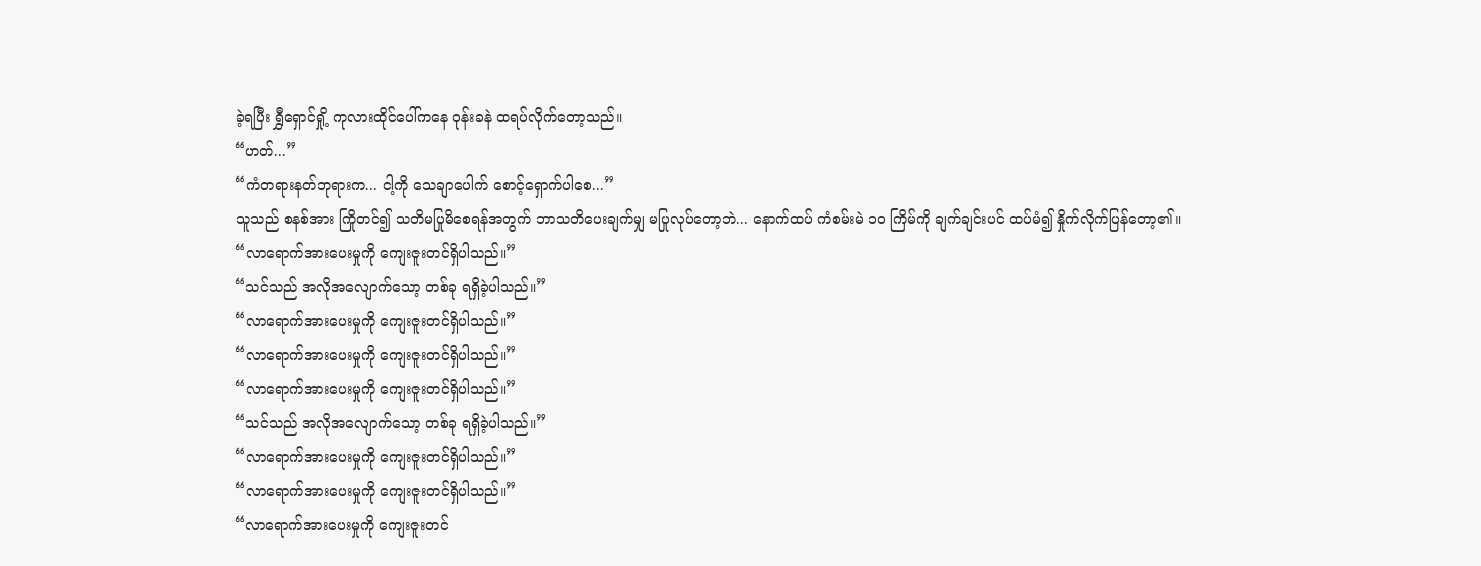ခဲ့ရပြီး ရွှီရှောင်ရှို့ ကုလားထိုင်ပေါ်ကနေ ဝုန်းခနဲ ထရပ်လိုက်တော့သည်။
“ဟတ်...”
“ကံတရားနတ်ဘုရားက... ငါ့ကို သေချာပေါက် စောင့်ရှောက်ပါစေ...”
သူသည် စနစ်အား ကြိုတင်၍ သတိမပြုမိစေရန်အတွက် ဘာသတိပေးချက်မျှ မပြုလုပ်တော့ဘဲ... နောက်ထပ် ကံစမ်းမဲ ၁၀ ကြိမ်ကို ချက်ချင်းပင် ထပ်မံ၍ နှိုက်လိုက်ပြန်တော့၏။
“လာရောက်အားပေးမှုကို ကျေးဇူးတင်ရှိပါသည်။”
“သင်သည် အလိုအလျောက်သော့ တစ်ခု ရရှိခဲ့ပါသည်။”
“လာရောက်အားပေးမှုကို ကျေးဇူးတင်ရှိပါသည်။”
“လာရောက်အားပေးမှုကို ကျေးဇူးတင်ရှိပါသည်။”
“လာရောက်အားပေးမှုကို ကျေးဇူးတင်ရှိပါသည်။”
“သင်သည် အလိုအလျောက်သော့ တစ်ခု ရရှိခဲ့ပါသည်။”
“လာရောက်အားပေးမှုကို ကျေးဇူးတင်ရှိပါသည်။”
“လာရောက်အားပေးမှုကို ကျေးဇူးတင်ရှိပါသည်။”
“လာရောက်အားပေးမှုကို ကျေးဇူးတင်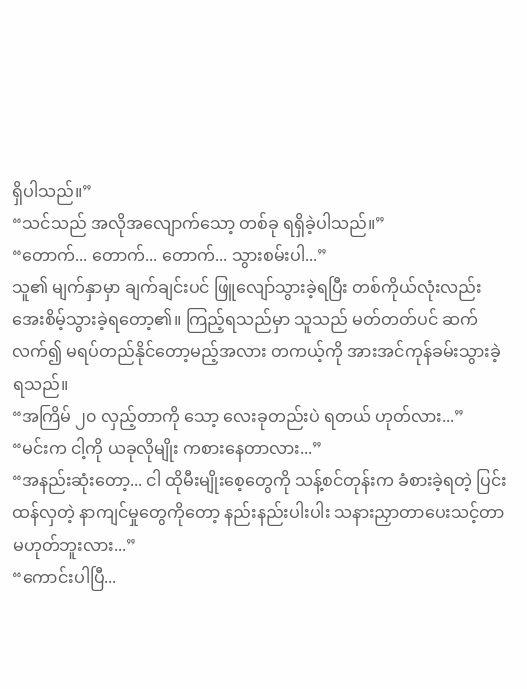ရှိပါသည်။”
“သင်သည် အလိုအလျောက်သော့ တစ်ခု ရရှိခဲ့ပါသည်။”
“တောက်... တောက်... တောက်... သွားစမ်းပါ...”
သူ၏ မျက်နှာမှာ ချက်ချင်းပင် ဖြူလျော်သွားခဲ့ရပြီး တစ်ကိုယ်လုံးလည်း အေးစိမ့်သွားခဲ့ရတော့၏။ ကြည့်ရသည်မှာ သူသည် မတ်တတ်ပင် ဆက်လက်၍ မရပ်တည်နိုင်တော့မည့်အလား တကယ့်ကို အားအင်ကုန်ခမ်းသွားခဲ့ရသည်။
“အကြိမ် ၂၀ လှည့်တာကို သော့ လေးခုတည်းပဲ ရတယ် ဟုတ်လား...”
“မင်းက ငါ့ကို ယခုလိုမျိုး ကစားနေတာလား...”
“အနည်းဆုံးတော့... ငါ ထိုမီးမျိုးစေ့တွေကို သန့်စင်တုန်းက ခံစားခဲ့ရတဲ့ ပြင်းထန်လှတဲ့ နာကျင်မှုတွေကိုတော့ နည်းနည်းပါးပါး သနားညှာတာပေးသင့်တာ မဟုတ်ဘူးလား...”
“ကောင်းပါပြီ...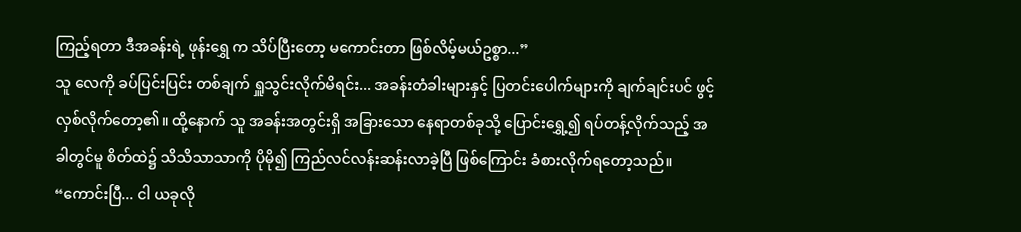ကြည့်ရတာ ဒီအခန်းရဲ့ ဖုန်းရွှေ က သိပ်ပြီးတော့ မကောင်းတာ ဖြစ်လိမ့်မယ်ဥစ္စာ...”
သူ လေကို ခပ်ပြင်းပြင်း တစ်ချက် ရှူသွင်းလိုက်မိရင်း... အခန်းတံခါးများနှင့် ပြတင်းပေါက်များကို ချက်ချင်းပင် ဖွင့်လှစ်လိုက်တော့၏။ ထို့နောက် သူ အခန်းအတွင်းရှိ အခြားသော နေရာတစ်ခုသို့ ပြောင်းရွှေ့၍ ရပ်တန့်လိုက်သည့် အခါတွင်မူ စိတ်ထဲ၌ သိသိသာသာကို ပိုမို၍ ကြည်လင်လန်းဆန်းလာခဲ့ပြီ ဖြစ်ကြောင်း ခံစားလိုက်ရတော့သည်။
“ကောင်းပြီ... ငါ ယခုလို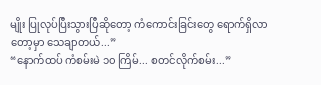မျိုး ပြုလုပ်ပြီးသွားပြီဆိုတော့ ကံကောင်းခြင်းတွေ ရောက်ရှိလာတော့မှာ သေချာတယ်...”
“နောက်ထပ် ကံစမ်းမဲ ၁၀ ကြိမ်... စတင်လိုက်စမ်း...”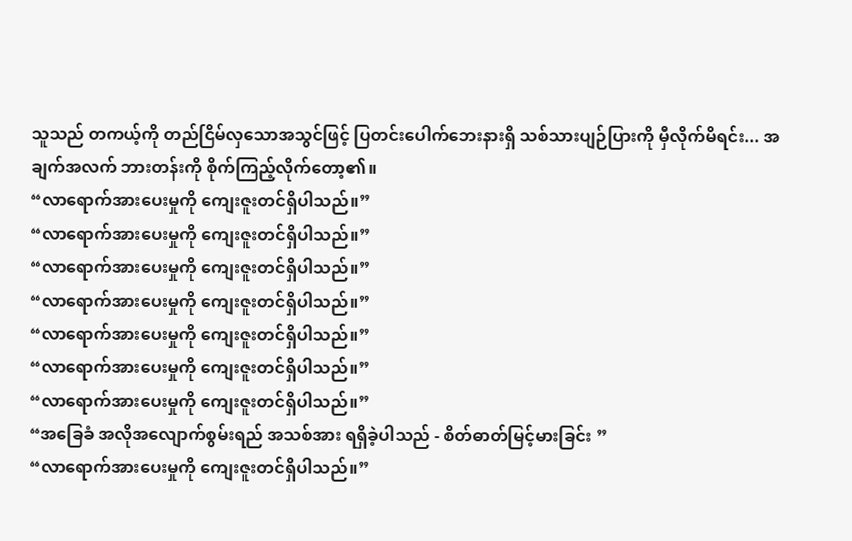သူသည် တကယ့်ကို တည်ငြိမ်လှသောအသွင်ဖြင့် ပြတင်းပေါက်ဘေးနားရှိ သစ်သားပျဉ်ပြားကို မှီလိုက်မိရင်း... အချက်အလက် ဘားတန်းကို စိုက်ကြည့်လိုက်တော့၏။
“လာရောက်အားပေးမှုကို ကျေးဇူးတင်ရှိပါသည်။”
“လာရောက်အားပေးမှုကို ကျေးဇူးတင်ရှိပါသည်။”
“လာရောက်အားပေးမှုကို ကျေးဇူးတင်ရှိပါသည်။”
“လာရောက်အားပေးမှုကို ကျေးဇူးတင်ရှိပါသည်။”
“လာရောက်အားပေးမှုကို ကျေးဇူးတင်ရှိပါသည်။”
“လာရောက်အားပေးမှုကို ကျေးဇူးတင်ရှိပါသည်။”
“လာရောက်အားပေးမှုကို ကျေးဇူးတင်ရှိပါသည်။”
“အခြေခံ အလိုအလျောက်စွမ်းရည် အသစ်အား ရရှိခဲ့ပါသည် - စိတ်ဓာတ်မြင့်မားခြင်း ”
“လာရောက်အားပေးမှုကို ကျေးဇူးတင်ရှိပါသည်။”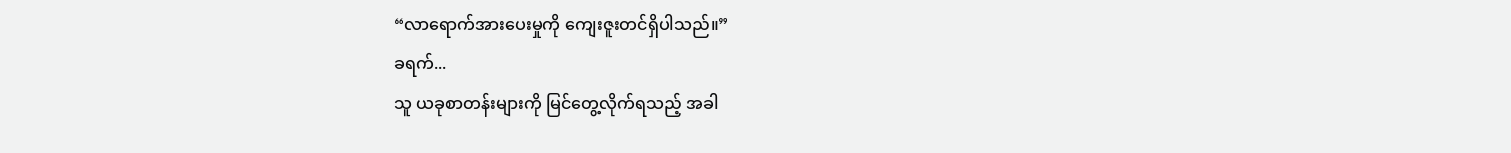“လာရောက်အားပေးမှုကို ကျေးဇူးတင်ရှိပါသည်။”
ခရက်...
သူ ယခုစာတန်းများကို မြင်တွေ့လိုက်ရသည့် အခါ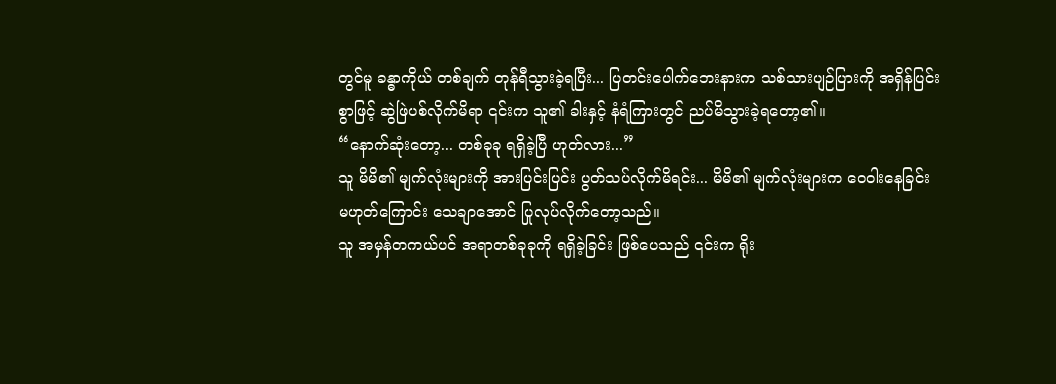တွင်မူ ခန္ဓာကိုယ် တစ်ချက် တုန်ရီသွားခဲ့ရပြီး... ပြတင်းပေါက်ဘေးနားက သစ်သားပျဉ်ပြားကို အရှိန်ပြင်းစွာဖြင့် ဆွဲဖြဲပစ်လိုက်မိရာ ၎င်းက သူ၏ ခါးနှင့် နံရံကြားတွင် ညပ်မိသွားခဲ့ရတော့၏။
“နောက်ဆုံးတော့... တစ်ခုခု ရရှိခဲ့ပြီ ဟုတ်လား...”
သူ မိမိ၏ မျက်လုံးများကို အားပြင်းပြင်း ပွတ်သပ်လိုက်မိရင်း... မိမိ၏ မျက်လုံးများက ဝေဝါးနေခြင်း မဟုတ်ကြောင်း သေချာအောင် ပြုလုပ်လိုက်တော့သည်။
သူ အမှန်တကယ်ပင် အရာတစ်ခုခုကို ရရှိခဲ့ခြင်း ဖြစ်ပေသည် ၎င်းက ရိုး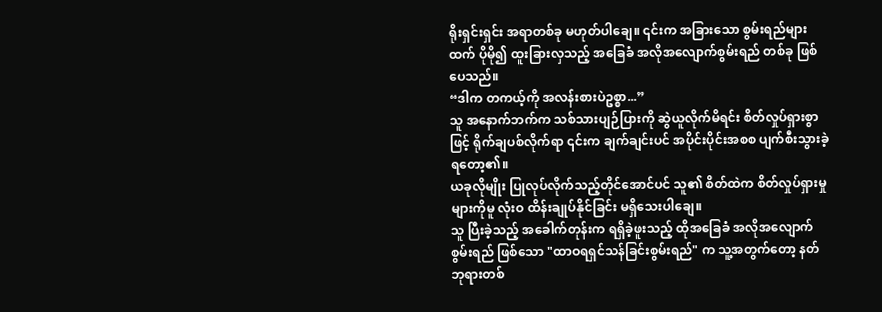ရိုးရှင်းရှင်း အရာတစ်ခု မဟုတ်ပါချေ။ ၎င်းက အခြားသော စွမ်းရည်များထက် ပိုမို၍ ထူးခြားလှသည့် အခြေခံ အလိုအလျောက်စွမ်းရည် တစ်ခု ဖြစ်ပေသည်။
“ဒါက တကယ့်ကို အလန်းစားပဲဥစ္စာ...”
သူ အနောက်ဘက်က သစ်သားပျဉ်ပြားကို ဆွဲယူလိုက်မိရင်း စိတ်လှုပ်ရှားစွာဖြင့် ရိုက်ချပစ်လိုက်ရာ ၎င်းက ချက်ချင်းပင် အပိုင်းပိုင်းအစစ ပျက်စီးသွားခဲ့ရတော့၏။
ယခုလိုမျိုး ပြုလုပ်လိုက်သည့်တိုင်အောင်ပင် သူ၏ စိတ်ထဲက စိတ်လှုပ်ရှားမှုများကိုမူ လုံးဝ ထိန်းချုပ်နိုင်ခြင်း မရှိသေးပါချေ။
သူ ပြီးခဲ့သည့် အခေါက်တုန်းက ရရှိခဲ့ဖူးသည့် ထိုအခြေခံ အလိုအလျောက်စွမ်းရည် ဖြစ်သော "ထာဝရရှင်သန်ခြင်းစွမ်းရည်" က သူ့အတွက်တော့ နတ်ဘုရားတစ်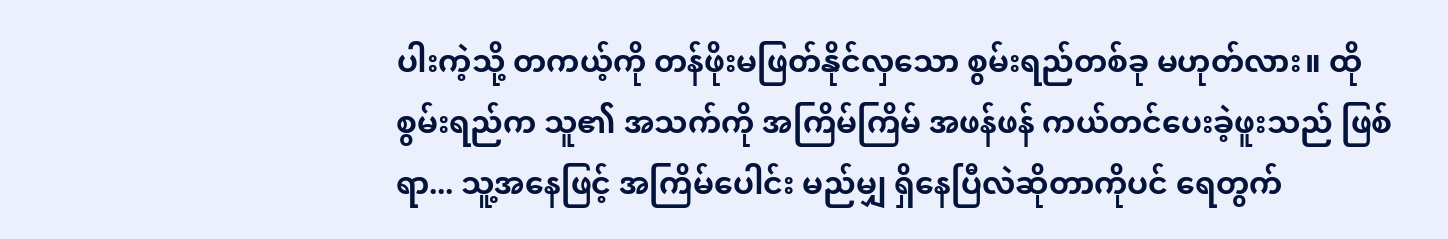ပါးကဲ့သို့ တကယ့်ကို တန်ဖိုးမဖြတ်နိုင်လှသော စွမ်းရည်တစ်ခု မဟုတ်လား။ ထိုစွမ်းရည်က သူ၏ အသက်ကို အကြိမ်ကြိမ် အဖန်ဖန် ကယ်တင်ပေးခဲ့ဖူးသည် ဖြစ်ရာ... သူ့အနေဖြင့် အကြိမ်ပေါင်း မည်မျှ ရှိနေပြီလဲဆိုတာကိုပင် ရေတွက်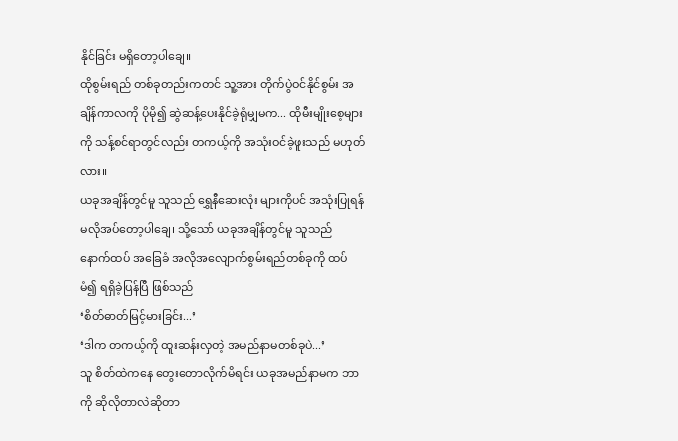နိုင်ခြင်း မရှိတော့ပါချေ။
ထိုစွမ်းရည် တစ်ခုတည်းကတင် သူ့အား တိုက်ပွဲဝင်နိုင်စွမ်း အချိန်ကာလကို ပိုမို၍ ဆွဲဆန့်ပေးနိုင်ခဲ့ရုံမျှမက... ထိုမီးမျိုးစေ့များကို သန့်စင်ရာတွင်လည်း တကယ့်ကို အသုံးဝင်ခဲ့ဖူးသည် မဟုတ်လား။
ယခုအချိန်တွင်မူ သူသည် ရွှေနီဆေးလုံး များကိုပင် အသုံးပြုရန် မလိုအပ်တော့ပါချေ၊ သို့သော် ယခုအချိန်တွင်မူ သူသည် နောက်ထပ် အခြေခံ အလိုအလျောက်စွမ်းရည်တစ်ခုကို ထပ်မံ၍ ရရှိခဲ့ပြန်ပြီ ဖြစ်သည်
‘စိတ်ဓာတ်မြင့်မားခြင်း...’
‘ဒါက တကယ့်ကို ထူးဆန်းလှတဲ့ အမည်နာမတစ်ခုပဲ...’
သူ စိတ်ထဲကနေ တွေးတောလိုက်မိရင်း ယခုအမည်နာမက ဘာကို ဆိုလိုတာလဲဆိုတာ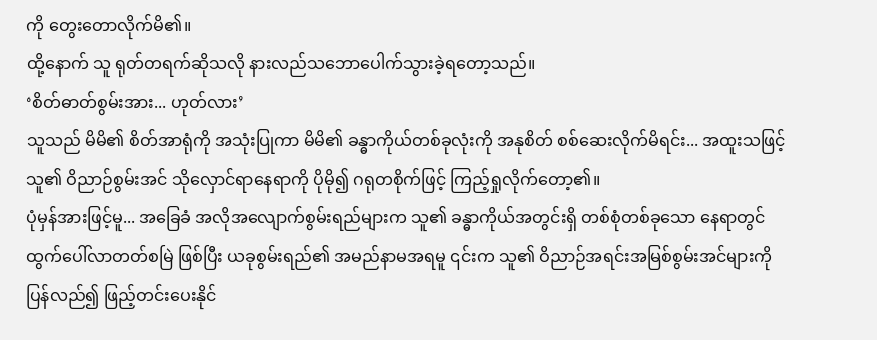ကို တွေးတောလိုက်မိ၏။
ထို့နောက် သူ ရုတ်တရက်ဆိုသလို နားလည်သဘောပေါက်သွားခဲ့ရတော့သည်။
‘စိတ်ဓာတ်စွမ်းအား... ဟုတ်လား’
သူသည် မိမိ၏ စိတ်အာရုံကို အသုံးပြုကာ မိမိ၏ ခန္ဓာကိုယ်တစ်ခုလုံးကို အနုစိတ် စစ်ဆေးလိုက်မိရင်း... အထူးသဖြင့် သူ၏ ဝိညာဉ်စွမ်းအင် သိုလှောင်ရာနေရာကို ပိုမို၍ ဂရုတစိုက်ဖြင့် ကြည့်ရှုလိုက်တော့၏။
ပုံမှန်အားဖြင့်မူ... အခြေခံ အလိုအလျောက်စွမ်းရည်များက သူ၏ ခန္ဓာကိုယ်အတွင်းရှိ တစ်စုံတစ်ခုသော နေရာတွင် ထွက်ပေါ်လာတတ်စမြဲ ဖြစ်ပြီး ယခုစွမ်းရည်၏ အမည်နာမအရမူ ၎င်းက သူ၏ ဝိညာဉ်အရင်းအမြစ်စွမ်းအင်များကို ပြန်လည်၍ ဖြည့်တင်းပေးနိုင်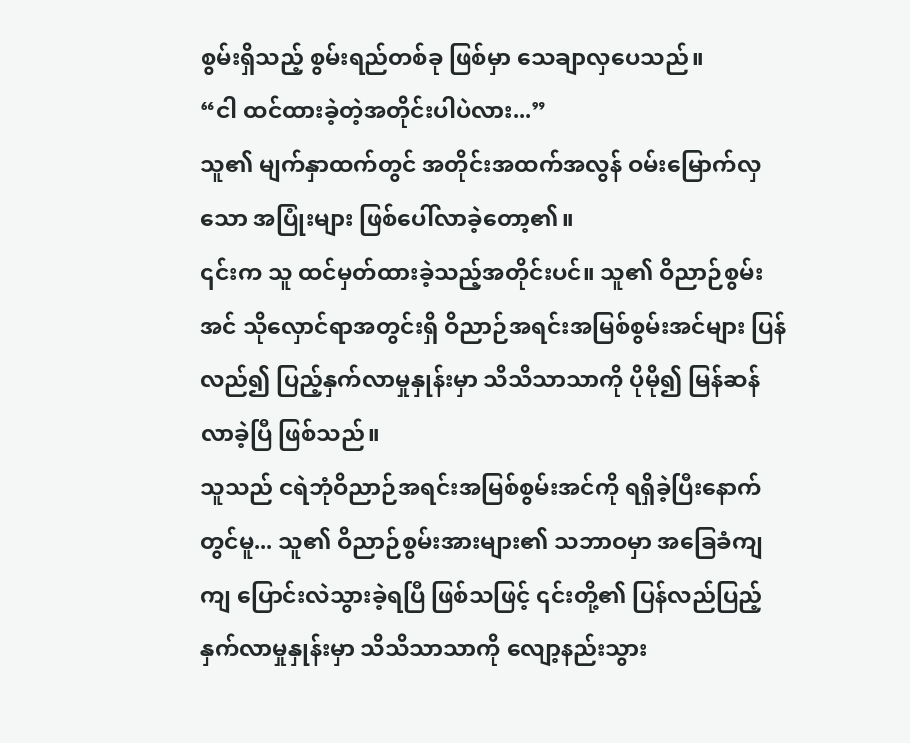စွမ်းရှိသည့် စွမ်းရည်တစ်ခု ဖြစ်မှာ သေချာလှပေသည်။
“ငါ ထင်ထားခဲ့တဲ့အတိုင်းပါပဲလား...”
သူ၏ မျက်နှာထက်တွင် အတိုင်းအထက်အလွန် ဝမ်းမြောက်လှသော အပြုံးများ ဖြစ်ပေါ်လာခဲ့တော့၏။
၎င်းက သူ ထင်မှတ်ထားခဲ့သည့်အတိုင်းပင်။ သူ၏ ဝိညာဉ်စွမ်းအင် သိုလှောင်ရာအတွင်းရှိ ဝိညာဉ်အရင်းအမြစ်စွမ်းအင်များ ပြန်လည်၍ ပြည့်နှက်လာမှုနှုန်းမှာ သိသိသာသာကို ပိုမို၍ မြန်ဆန်လာခဲ့ပြီ ဖြစ်သည်။
သူသည် ငရဲဘုံဝိညာဉ်အရင်းအမြစ်စွမ်းအင်ကို ရရှိခဲ့ပြီးနောက်တွင်မူ... သူ၏ ဝိညာဉ်စွမ်းအားများ၏ သဘာဝမှာ အခြေခံကျကျ ပြောင်းလဲသွားခဲ့ရပြီ ဖြစ်သဖြင့် ၎င်းတို့၏ ပြန်လည်ပြည့်နှက်လာမှုနှုန်းမှာ သိသိသာသာကို လျော့နည်းသွား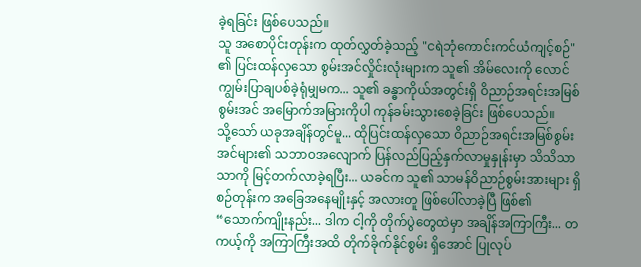ခဲ့ရခြင်း ဖြစ်ပေသည်။
သူ အစောပိုင်းတုန်းက ထုတ်လွှတ်ခဲ့သည့် "ငရဲဘုံကောင်းကင်ယံကျင့်စဉ်" ၏ ပြင်းထန်လှသော စွမ်းအင်လှိုင်းလုံးများက သူ၏ အိမ်လေးကို လောင်ကျွမ်းပြာချပစ်ခဲ့ရုံမျှမက... သူ၏ ခန္ဓာကိုယ်အတွင်းရှိ ဝိညာဉ်အရင်းအမြစ်စွမ်းအင် အမြောက်အမြားကိုပါ ကုန်ခမ်းသွားစေခဲ့ခြင်း ဖြစ်ပေသည်။
သို့သော် ယခုအချိန်တွင်မူ... ထိုပြင်းထန်လှသော ဝိညာဉ်အရင်းအမြစ်စွမ်းအင်များ၏ သဘာဝအလျောက် ပြန်လည်ပြည့်နှက်လာမှုနှုန်းမှာ သိသိသာသာကို မြင့်တက်လာခဲ့ရပြီး... ယခင်က သူ၏ သာမန်ဝိညာဉ်စွမ်းအားများ ရှိစဉ်တုန်းက အခြေအနေမျိုးနှင့် အလားတူ ဖြစ်ပေါ်လာခဲ့ပြီ ဖြစ်၏
“သောက်ကျိုးနည်း... ဒါက ငါ့ကို တိုက်ပွဲတွေထဲမှာ အချိန်အကြာကြီး... တကယ့်ကို အကြာကြီးအထိ တိုက်ခိုက်နိုင်စွမ်း ရှိအောင် ပြုလုပ်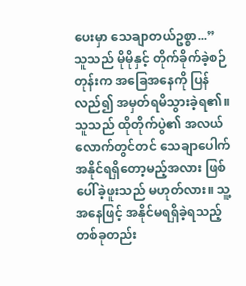ပေးမှာ သေချာတယ်ဥစ္စာ...”
သူသည် မိုမိုနှင့် တိုက်ခိုက်ခဲ့စဉ်တုန်းက အခြေအနေကို ပြန်လည်၍ အမှတ်ရမိသွားခဲ့ရ၏။
သူသည် ထိုတိုက်ပွဲ၏ အလယ်လောက်တွင်တင် သေချာပေါက် အနိုင်ရရှိတော့မည့်အလား ဖြစ်ပေါ်ခဲ့ဖူးသည် မဟုတ်လား။ သူ့အနေဖြင့် အနိုင်မရရှိခဲ့ရသည့် တစ်ခုတည်း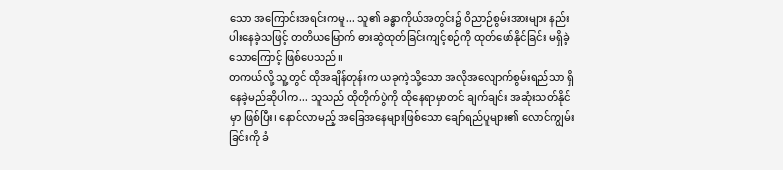သော အကြောင်းအရင်းကမူ... သူ၏ ခန္ဓာကိုယ်အတွင်း၌ ဝိညာဉ်စွမ်းအားများ နည်းပါးနေခဲ့သဖြင့် တတိယမြောက် ဓားဆွဲထုတ်ခြင်းကျင့်စဉ်ကို ထုတ်ဖော်နိုင်ခြင်း မရှိခဲ့သောကြောင့် ဖြစ်ပေသည်။
တကယ်လို့ သူ့တွင် ထိုအချိန်တုန်းက ယခုကဲ့သို့သော အလိုအလျောက်စွမ်းရည်သာ ရှိနေခဲ့မည်ဆိုပါက... သူသည် ထိုတိုက်ပွဲကို ထိုနေရာမှာတင် ချက်ချင်း အဆုံးသတ်နိုင်မှာ ဖြစ်ပြီး၊ နောင်လာမည့် အခြေအနေများဖြစ်သော ချော်ရည်ပူများ၏ လောင်ကျွမ်းခြင်းကို ခံ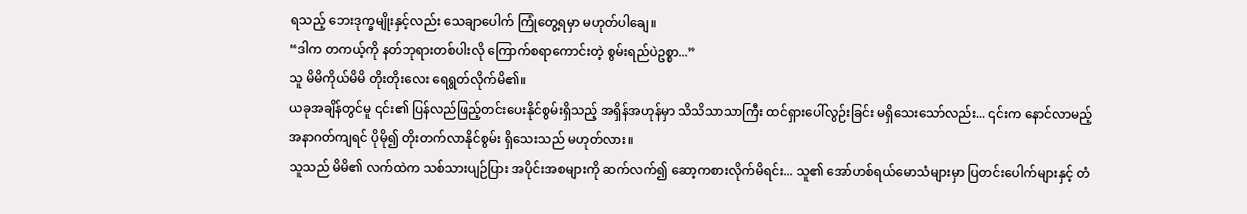ရသည့် ဘေးဒုက္ခမျိုးနှင့်လည်း သေချာပေါက် ကြုံတွေ့ရမှာ မဟုတ်ပါချေ။
“ဒါက တကယ့်ကို နတ်ဘုရားတစ်ပါးလို ကြောက်စရာကောင်းတဲ့ စွမ်းရည်ပဲဥစ္စာ...”
သူ မိမိကိုယ်မိမိ တိုးတိုးလေး ရေရွတ်လိုက်မိ၏။
ယခုအချိန်တွင်မူ ၎င်း၏ ပြန်လည်ဖြည့်တင်းပေးနိုင်စွမ်းရှိသည့် အရှိန်အဟုန်မှာ သိသိသာသာကြီး ထင်ရှားပေါ်လွဉ်းခြင်း မရှိသေးသော်လည်း... ၎င်းက နောင်လာမည့် အနာဂတ်ကျရင် ပိုမို၍ တိုးတက်လာနိုင်စွမ်း ရှိသေးသည် မဟုတ်လား။
သူသည် မိမိ၏ လက်ထဲက သစ်သားပျဉ်ပြား အပိုင်းအစများကို ဆက်လက်၍ ဆော့ကစားလိုက်မိရင်း... သူ၏ အော်ဟစ်ရယ်မောသံများမှာ ပြတင်းပေါက်များနှင့် တံ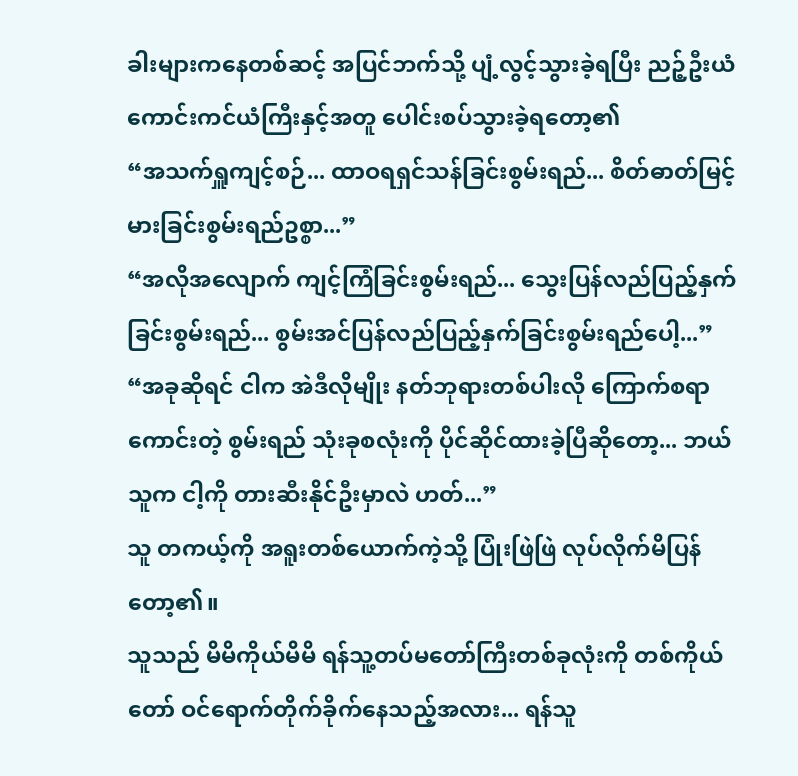ခါးများကနေတစ်ဆင့် အပြင်ဘက်သို့ ပျံ့လွင့်သွားခဲ့ရပြီး ညဉ့်ဦးယံ ကောင်းကင်ယံကြီးနှင့်အတူ ပေါင်းစပ်သွားခဲ့ရတော့၏
“အသက်ရှူကျင့်စဉ်... ထာဝရရှင်သန်ခြင်းစွမ်းရည်... စိတ်ဓာတ်မြင့်မားခြင်းစွမ်းရည်ဥစ္စာ...”
“အလိုအလျောက် ကျင့်ကြံခြင်းစွမ်းရည်... သွေးပြန်လည်ပြည့်နှက်ခြင်းစွမ်းရည်... စွမ်းအင်ပြန်လည်ပြည့်နှက်ခြင်းစွမ်းရည်ပေါ့...”
“အခုဆိုရင် ငါက အဲဒီလိုမျိုး နတ်ဘုရားတစ်ပါးလို ကြောက်စရာကောင်းတဲ့ စွမ်းရည် သုံးခုစလုံးကို ပိုင်ဆိုင်ထားခဲ့ပြီဆိုတော့... ဘယ်သူက ငါ့ကို တားဆီးနိုင်ဦးမှာလဲ ဟတ်...”
သူ တကယ့်ကို အရူးတစ်ယောက်ကဲ့သို့ ပြုံးဖြဲဖြဲ လုပ်လိုက်မိပြန်တော့၏။
သူသည် မိမိကိုယ်မိမိ ရန်သူ့တပ်မတော်ကြီးတစ်ခုလုံးကို တစ်ကိုယ်တော် ဝင်ရောက်တိုက်ခိုက်နေသည့်အလား... ရန်သူ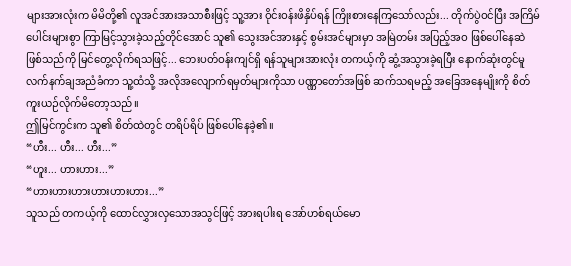များအားလုံးက မိမိတို့၏ လူအင်အားအသာစီးဖြင့် သူ့အား ဝိုင်းဝန်းဖိနှိပ်ရန် ကြိုးစားနေကြသော်လည်း... တိုက်ပွဲဝင်ပြီး အကြိမ်ပေါင်းများစွာ ကြာမြင့်သွားခဲ့သည့်တိုင်အောင် သူ၏ သွေးအင်အားနှင့် စွမ်းအင်များမှာ အမြဲတမ်း အပြည့်အဝ ဖြစ်ပေါ်နေဆဲ ဖြစ်သည်ကို မြင်တွေ့လိုက်ရသဖြင့်... ဘေးပတ်ဝန်းကျင်ရှိ ရန်သူများအားလုံး တကယ့်ကို ဆွံ့အသွားခဲ့ရပြီး နောက်ဆုံးတွင်မူ လက်နက်ချအညံခံကာ သူ့ထံသို့ အလိုအလျောက်ရမှတ်များကိုသာ ပဏ္ဏာတော်အဖြစ် ဆက်သရမည့် အခြေအနေမျိုးကို စိတ်ကူးယဉ်လိုက်မိတော့သည်။
ဤမြင်ကွင်းက သူ၏ စိတ်ထဲတွင် တရိပ်ရိပ် ဖြစ်ပေါ်နေခဲ့၏။
“ဟီး... ဟီး... ဟီး...”
“ဟူး... ဟားဟား...”
“ဟားဟားဟားဟားဟားဟား...”
သူသည် တကယ့်ကို ထောင်လွှားလှသောအသွင်ဖြင့် အားရပါးရ အော်ဟစ်ရယ်မော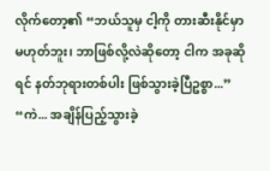လိုက်တော့၏ “ဘယ်သူမှ ငါ့ကို တားဆီးနိုင်မှာ မဟုတ်ဘူး၊ ဘာဖြစ်လို့လဲဆိုတော့ ငါက အခုဆိုရင် နတ်ဘုရားတစ်ပါး ဖြစ်သွားခဲ့ပြီဥစ္စာ...”
“ကဲ... အချိန်ပြည့်သွားခဲ့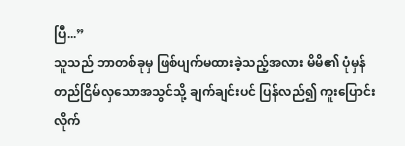ပြီ...”
သူသည် ဘာတစ်ခုမှ ဖြစ်ပျက်မထားခဲ့သည့်အလား မိမိ၏ ပုံမှန် တည်ငြိမ်လှသောအသွင်သို့ ချက်ချင်းပင် ပြန်လည်၍ ကူးပြောင်းလိုက်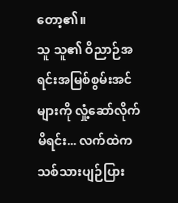တော့၏။
သူ သူ၏ ဝိညာဉ်အရင်းအမြစ်စွမ်းအင်များကို လှုံ့ဆော်လိုက်မိရင်း... လက်ထဲက သစ်သားပျဉ်ပြား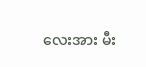လေးအား မီး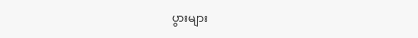ပွားများ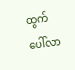ထွက်ပေါ်လာ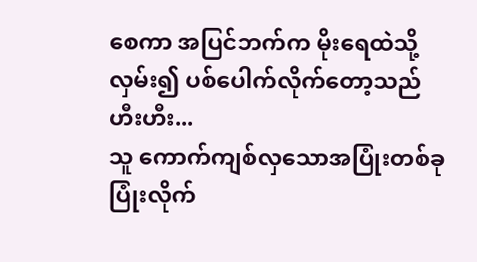စေကာ အပြင်ဘက်က မိုးရေထဲသို့ လှမ်း၍ ပစ်ပေါက်လိုက်တော့သည်
ဟီးဟီး...
သူ ကောက်ကျစ်လှသောအပြုံးတစ်ခု ပြုံးလိုက်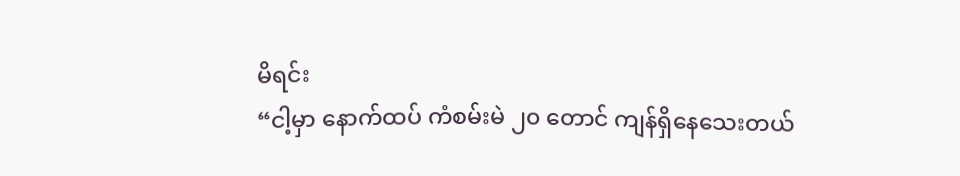မိရင်း
“ငါ့မှာ နောက်ထပ် ကံစမ်းမဲ ၂၀ တောင် ကျန်ရှိနေသေးတယ်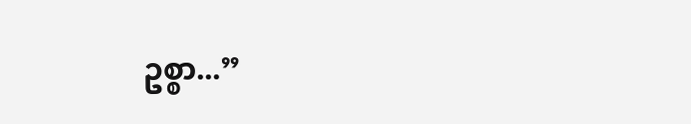ဥစ္စာ...”